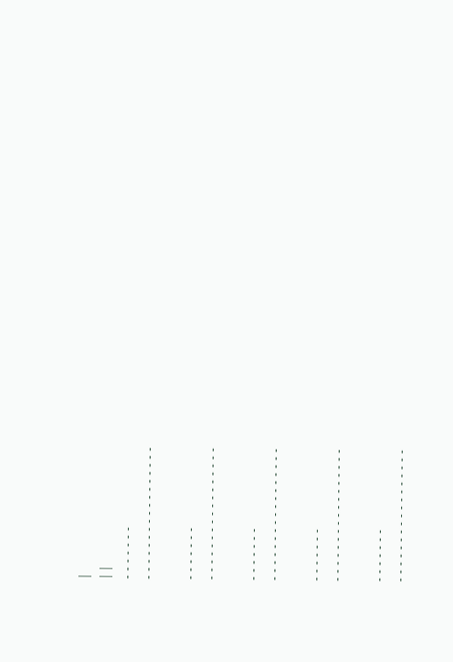|
| |
- - - - - - -
- - - - - - - - - - - - - - - - -

- - - - - - -
- - - - - - - - - - - - - - - - -

- - - - - - -
- - - - - - - - - - - - - - - - -

- - - - - - -
- - - - - - - - - - - - - - - - -

- - - - - - -
- - - - - - - - - - - - - - - - -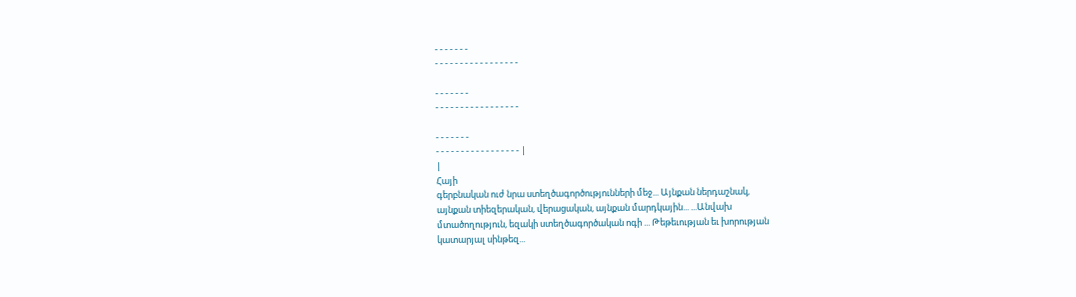- - - - - - -
- - - - - - - - - - - - - - - - -

- - - - - - -
- - - - - - - - - - - - - - - - -

- - - - - - -
- - - - - - - - - - - - - - - - - |
|
Հայի
գերբնական ուժ նրա ստեղծագործությունների մեջ... Այնքան ներդաշնակ,
այնքան տիեզերական, վերացական, այնքան մարդկային... ...Անվախ
մտածողություն, եզակի ստեղծագործական ոգի ... Թեթեւության եւ խորության
կատարյալ սինթեզ...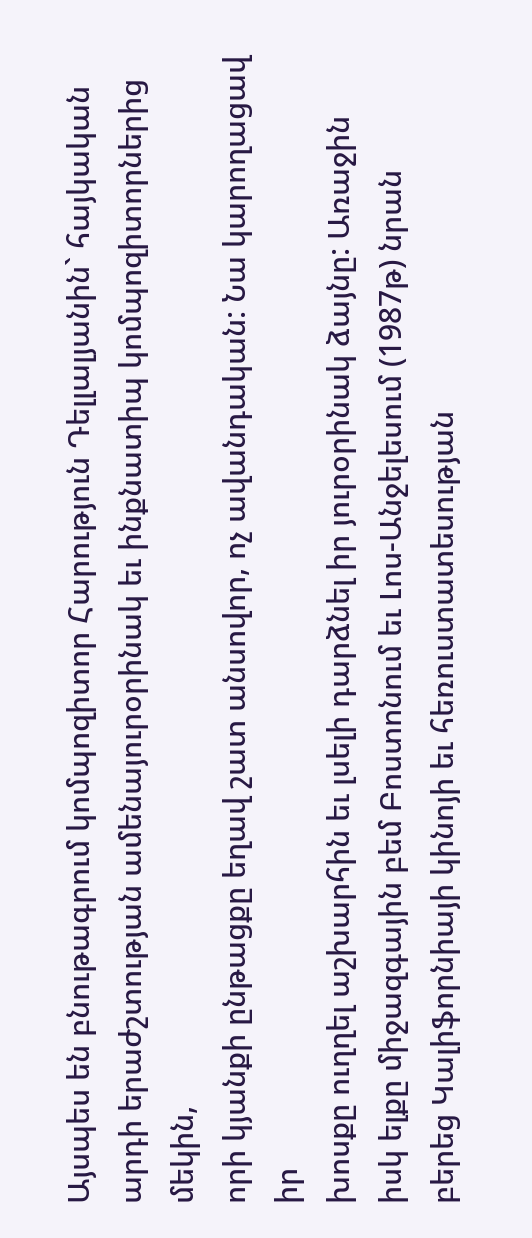Այսպես են բնութագրում կոմպոզիտոր Հարություն Դելլալյանին` հայկական
արդի երաժշտության ամենայուրօրինակ եւ ինքնատիպ կոմպոզիտորներից մեկին,
որի կյանքի ընթացքը եղավ շատ անսովոր, ոչ ավանդական: Նա կարողացավ իր
խոսքը ուղղել աշխարհին եւ լսելի դարձնել իր յուրօրինակ ձայնը: Առաջին
իսկ ելքը միջազգային բեմ Բոստոնում եւ Լոս-Անջելեսում (1987թ) նրան
բերեց Կալիֆորնիայի կինոյի եւ հեռուստատեսության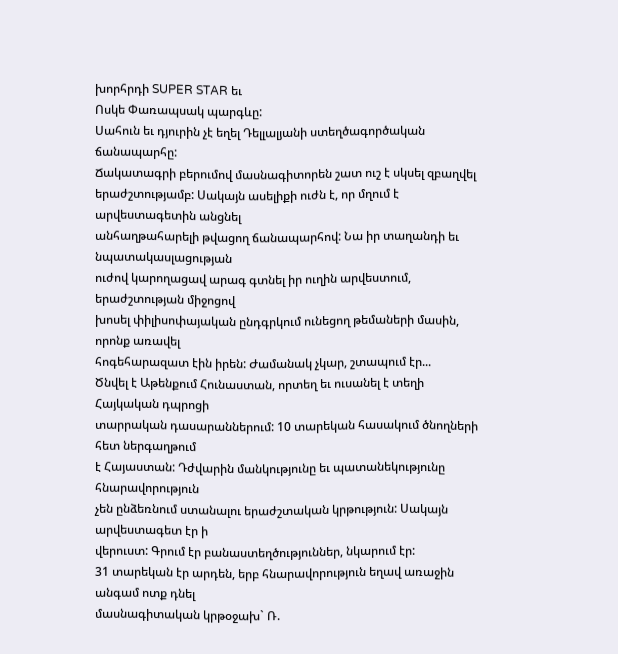խորհրդի SUPER STAR եւ
Ոսկե Փառապսակ պարգևը:
Սահուն եւ դյուրին չէ եղել Դելլալյանի ստեղծագործական ճանապարհը:
Ճակատագրի բերումով մասնագիտորեն շատ ուշ է սկսել զբաղվել
երաժշտությամբ: Սակայն ասելիքի ուժն է, որ մղում է արվեստագետին անցնել
անհաղթահարելի թվացող ճանապարհով: Նա իր տաղանդի եւ նպատակասլացության
ուժով կարողացավ արագ գտնել իր ուղին արվեստում, երաժշտության միջոցով
խոսել փիլիսոփայական ընդգրկում ունեցող թեմաների մասին, որոնք առավել
հոգեհարազատ էին իրեն: Ժամանակ չկար, շտապում էր...
Ծնվել է Աթենքում Հունաստան, որտեղ եւ ուսանել է տեղի Հայկական դպրոցի
տարրական դասարաններում: 10 տարեկան հասակում ծնողների հետ ներգաղթում
է Հայաստան: Դժվարին մանկությունը եւ պատանեկությունը հնարավորություն
չեն ընձեռնում ստանալու երաժշտական կրթություն: Սակայն արվեստագետ էր ի
վերուստ: Գրում էր բանաստեղծություններ, նկարում էր:
31 տարեկան էր արդեն, երբ հնարավորություն եղավ առաջին անգամ ոտք դնել
մասնագիտական կրթօջախ` Ռ.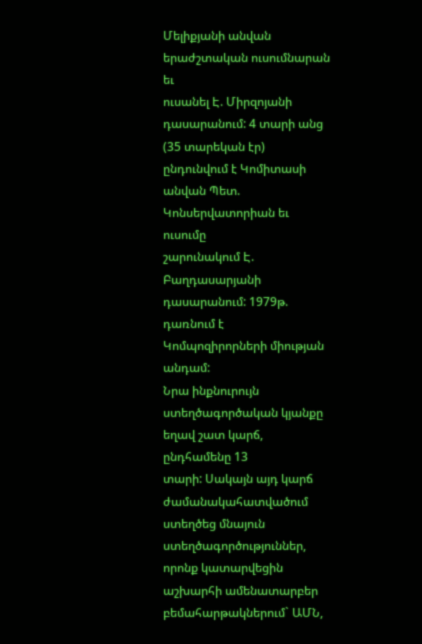Մելիքյանի անվան երաժշտական ուսումնարան եւ
ուսանել Է. Միրզոյանի դասարանում: 4 տարի անց (35 տարեկան էր)
ընդունվում է Կոմիտասի անվան Պետ. Կոնսերվատորիան եւ ուսումը
շարունակում Է. Բաղդասարյանի դասարանում: 1979թ. դառնում է
Կոմպոզիրորների միության անդամ:
Նրա ինքնուրույն ստեղծագործական կյանքը եղավ շատ կարճ, ընդհամենը 13
տարի: Սակայն այդ կարճ ժամանակահատվածում ստեղծեց մնայուն
ստեղծագործություններ, որոնք կատարվեցին աշխարհի ամենատարբեր
բեմահարթակներում` ԱՄՆ,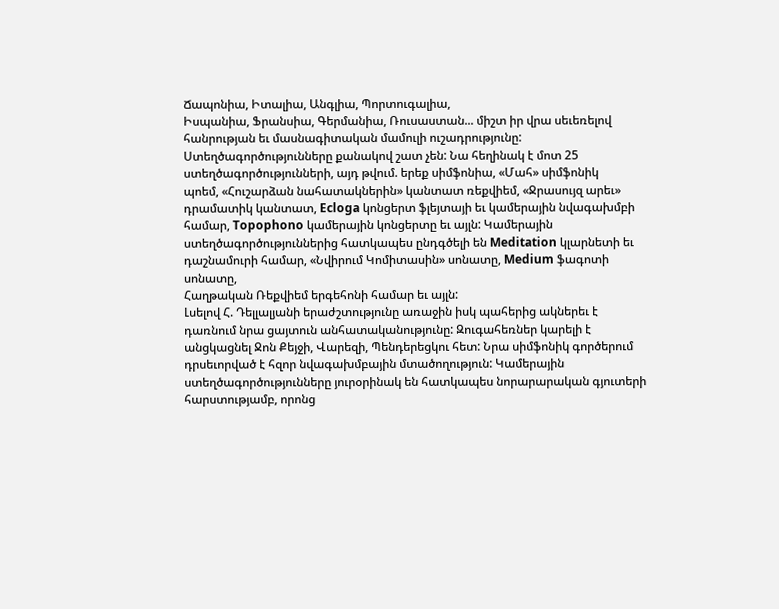Ճապոնիա, Իտալիա, Անգլիա, Պորտուգալիա,
Իսպանիա, Ֆրանսիա, Գերմանիա, Ռուսաստան... միշտ իր վրա սեւեռելով
հանրության եւ մասնագիտական մամուլի ուշադրությունը:
Ստեղծագործությունները քանակով շատ չեն: Նա հեղինակ է մոտ 25
ստեղծագործությունների, այդ թվում. երեք սիմֆոնիա, «Մահ» սիմֆոնիկ
պոեմ, «Հուշարձան նահատակներին» կանտատ ռեքվիեմ, «Ջրասույզ արեւ»
դրամատիկ կանտատ, Ecloga կոնցերտ ֆլեյտայի եւ կամերային նվագախմբի
համար, Topophono կամերային կոնցերտը եւ այլն: Կամերային
ստեղծագործություններից հատկապես ընդգծելի են Meditation կլարնետի եւ
դաշնամուրի համար, «Նվիրում Կոմիտասին» սոնատը, Medium ֆագոտի սոնատը,
Հաղթական Ռեքվիեմ երգեհոնի համար եւ այլն:
Լսելով Հ. Դելլալյանի երաժշտությունը առաջին իսկ պահերից ակներեւ է
դառնում նրա ցայտուն անհատականությունը: Զուգահեռներ կարելի է
անցկացնել Ջոն Քեյջի, Վարեզի, Պենդերեցկու հետ: Նրա սիմֆոնիկ գործերում
դրսեւորված է հզոր նվագախմբային մտածողություն: Կամերային
ստեղծագործությունները յուրօրինակ են հատկապես նորարարական գյուտերի
հարստությամբ, որոնց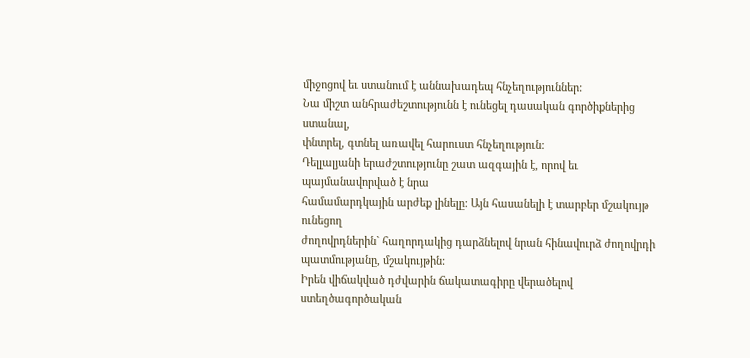միջոցով եւ ստանում է աննախադեպ հնչեղություններ:
Նա միշտ անհրաժեշտությունն է ունեցել դասական գործիքներից ստանալ,
փնտրել, գտնել առավել հարուստ հնչեղություն:
Դելլալյանի երաժշտությունը շատ ազգային է, որով եւ պայմանավորված է նրա
համամարդկային արժեք լինելը: Այն հասանելի է տարբեր մշակույթ ունեցող
ժողովրդներին` հաղորդակից դարձնելով նրան հինավուրձ ժողովրդի
պատմությանը, մշակույթին:
Իրեն վիճակված դժվարին ճակատագիրը վերածելով ստեղծագործական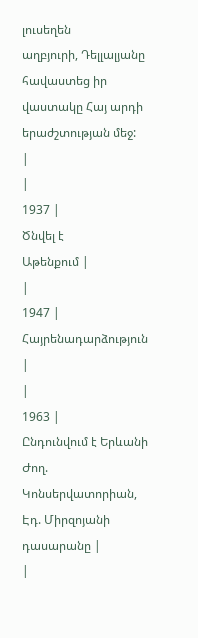լուսեղեն
աղբյուրի, Դելլալյանը հավաստեց իր վաստակը Հայ արդի երաժշտության մեջ:
|
|
1937 |
Ծնվել է
Աթենքում |
|
1947 |
Հայրենադարձություն |
|
1963 |
Ընդունվում է Երևանի Ժող.
Կոնսերվատորիան, Էդ. Միրզոյանի դասարանը |
|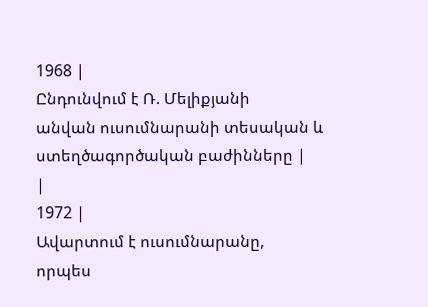1968 |
Ընդունվում է Ռ. Մելիքյանի
անվան ուսումնարանի տեսական և ստեղծագործական բաժինները |
|
1972 |
Ավարտում է ուսումնարանը,
որպես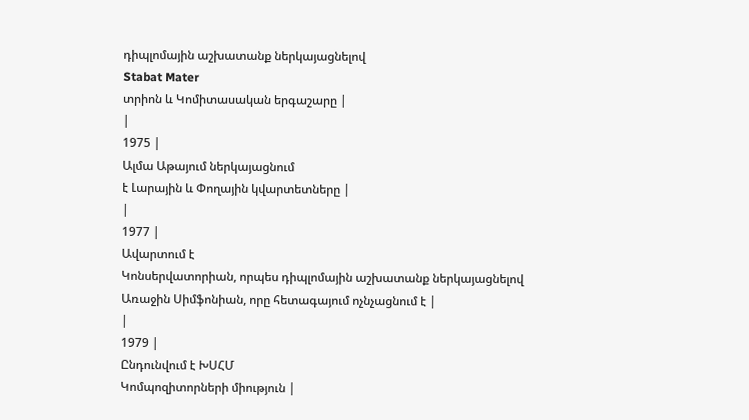դիպլոմային աշխատանք ներկայացնելով
Stabat Mater
տրիոն և Կոմիտասական երգաշարը |
|
1975 |
Ալմա Աթայում ներկայացնում
է Լարային և Փողային կվարտետները |
|
1977 |
Ավարտում է
Կոնսերվատորիան, որպես դիպլոմային աշխատանք ներկայացնելով
Առաջին Սիմֆոնիան, որը հետագայում ոչնչացնում է |
|
1979 |
Ընդունվում է ԽՍՀՄ
Կոմպոզիտորների միություն |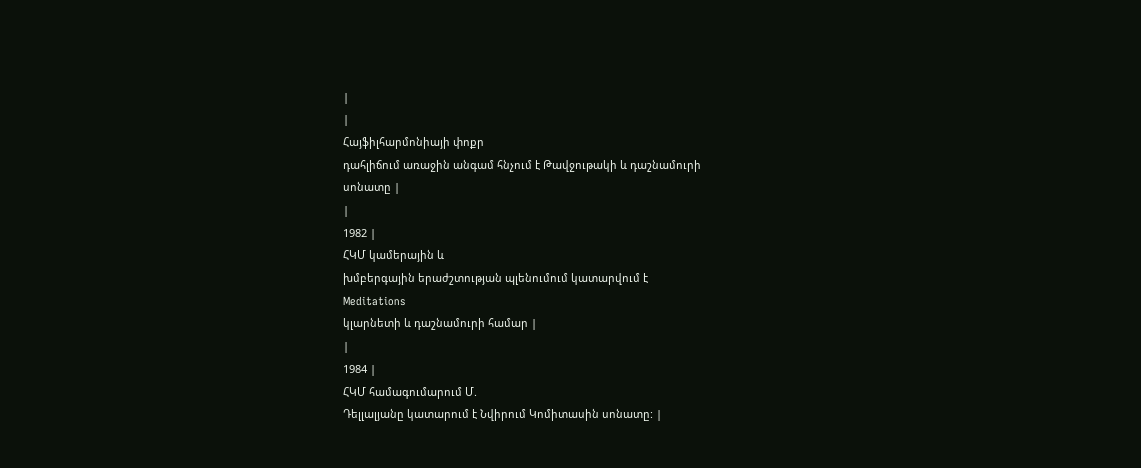|
|
Հայֆիլհարմոնիայի փոքր
դահլիճում առաջին անգամ հնչում է Թավջութակի և դաշնամուրի
սոնատը |
|
1982 |
ՀԿՄ կամերային և
խմբերգային երաժշտության պլենումում կատարվում է
Meditations
կլարնետի և դաշնամուրի համար |
|
1984 |
ՀԿՄ համագումարում Մ.
Դելլալյանը կատարում է Նվիրում Կոմիտասին սոնատը: |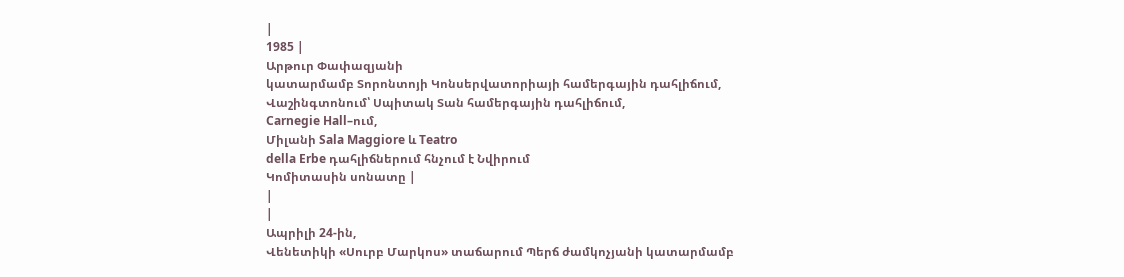|
1985 |
Արթուր Փափազյանի
կատարմամբ Տորոնտոյի Կոնսերվատորիայի համերգային դահլիճում,
Վաշինգտոնում՝ Սպիտակ Տան համերգային դահլիճում,
Carnegie Hall–ում,
Միլանի Sala Maggiore և Teatro
della Erbe դահլիճներում հնչում է Նվիրում
Կոմիտասին սոնատը |
|
|
Ապրիլի 24-ին,
Վենետիկի «Սուրբ Մարկոս» տաճարում Պերճ ժամկոչյանի կատարմամբ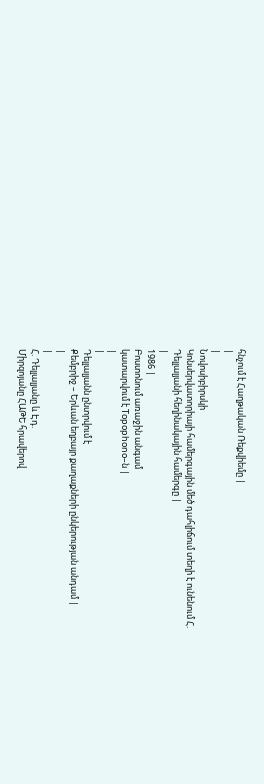հնչում է Հաղթական Ռեքվիեմը |
|
|
Նովոսիբիրսկի
Կոնսերվատորիայի համերգային մեծ դահլիճում տեղի է ունենում Հ.
Դելլալյանի հեղինակային համերգը |
|
1986 |
Բոստոնում առաջին անգամ
կատարվում է Topophono–ն |
|
|
Դելլալյանն ընտրվում է
Քեմբրիջ – Երևան եղբայր քաղաքների ընկերության անդամ |
|
|
Հ. Դելլալյանը և Էդ.
Միրզոյանը ՀԱԹԵ հրավերով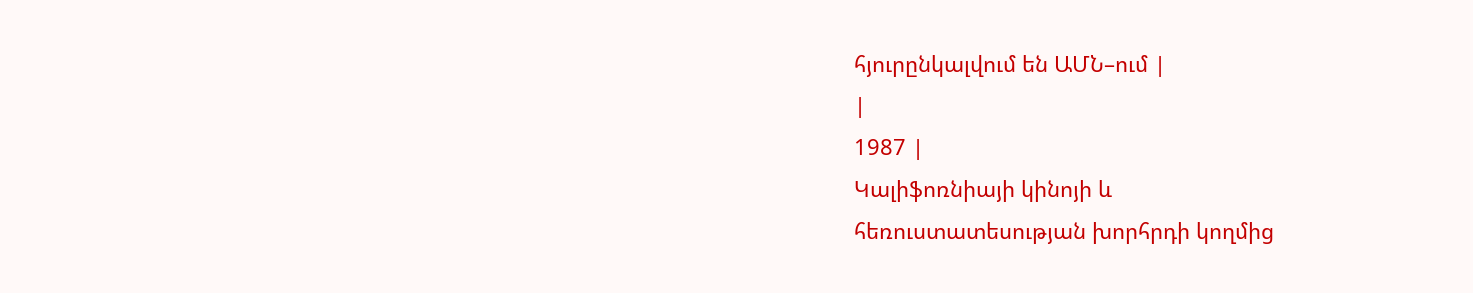հյուրընկալվում են ԱՄՆ–ում |
|
1987 |
Կալիֆոռնիայի կինոյի և
հեռուստատեսության խորհրդի կողմից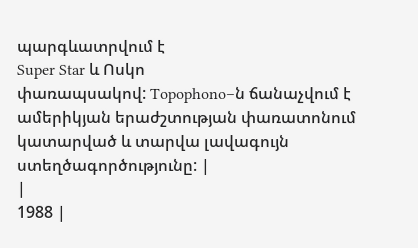պարգևատրվում է
Super Star և Ոսկո
փառապսակով: Topophono–ն ճանաչվում է
ամերիկյան երաժշտության փառատոնում կատարված և տարվա լավագույն
ստեղծագործությունը: |
|
1988 |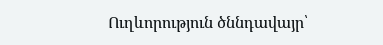Ուղևորություն ծննդավայր՝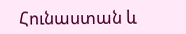Հունաստան և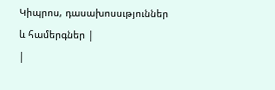Կիպրոս, դասախոսսւթյուններ և համերգներ |
|